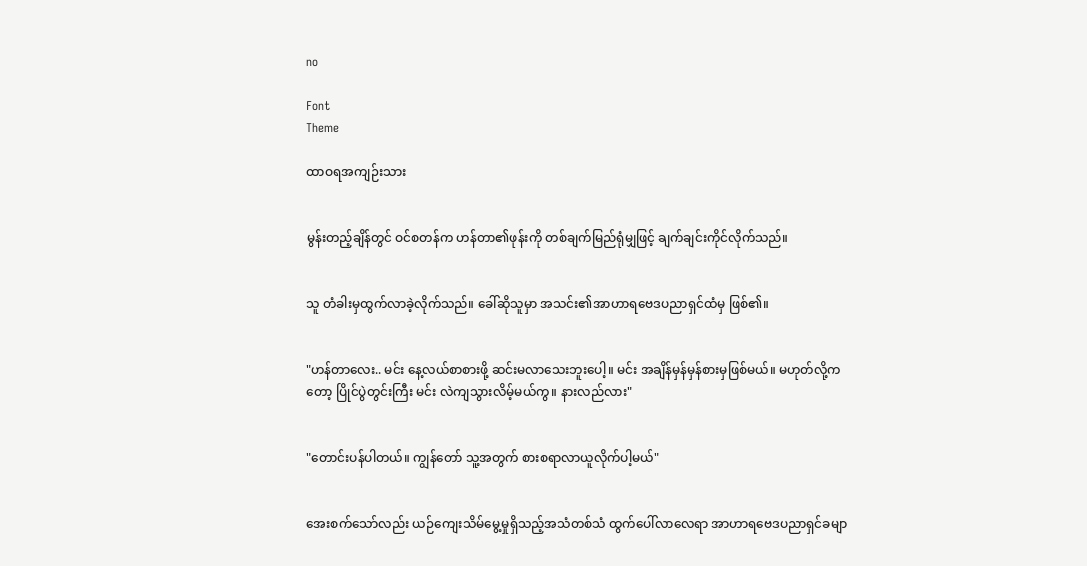no

Font
Theme

ထာဝရအကျဉ်းသား


မွန်းတည့်ချိန်တွင် ဝင်စတန်က ဟန်တာ၏ဖုန်းကို တစ်ချက်မြည်ရုံမျှဖြင့် ချက်ချင်းကိုင်လိုက်သည်။


သူ တံခါးမှထွက်လာခဲ့လိုက်သည်။ ခေါ်ဆိုသူမှာ အသင်း၏အာဟာရဗေဒပညာရှင်ထံမှ ဖြစ်၏။


"ဟန်တာလေး.. မင်း နေ့လယ်စာစားဖို့ ဆင်းမလာသေးဘူးပေါ့။ မင်း အချိန်မှန်မှန်စားမှဖြစ်မယ်။ မဟုတ်လို့ကတော့ ပြိုင်ပွဲတွင်းကြီး မင်း လဲကျသွားလိမ့်မယ်ကွ။ နားလည်လား"


"တောင်းပန်ပါတယ်။ ကျွန်တော် သူ့အတွက် စားစရာလာယူလိုက်ပါ့မယ်"


အေးစက်သော်လည်း ယဉ်ကျေးသိမ်မွေ့မှုရှိသည့်အသံတစ်သံ ထွက်ပေါ်လာလေရာ အာဟာရဗေဒပညာရှင်ခမျာ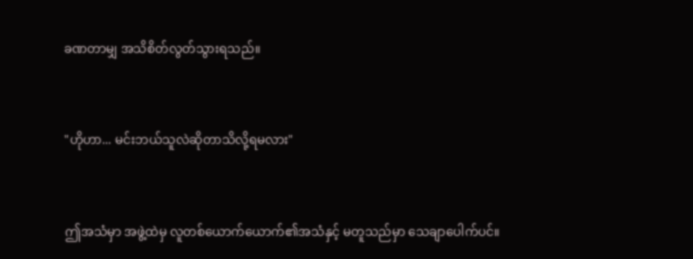ခဏတာမျှ အသိစိတ်လွတ်သွားရသည်။


"ဟိုဟာ... မင်းဘယ်သူလဲဆိုတာသိလို့ရမလား"


ဤအသံမှာ အဖွဲ့ထဲမှ လူတစ်ယောက်ယောက်၏အသံနှင့် မတူသည်မှာ သေချာပေါက်ပင်။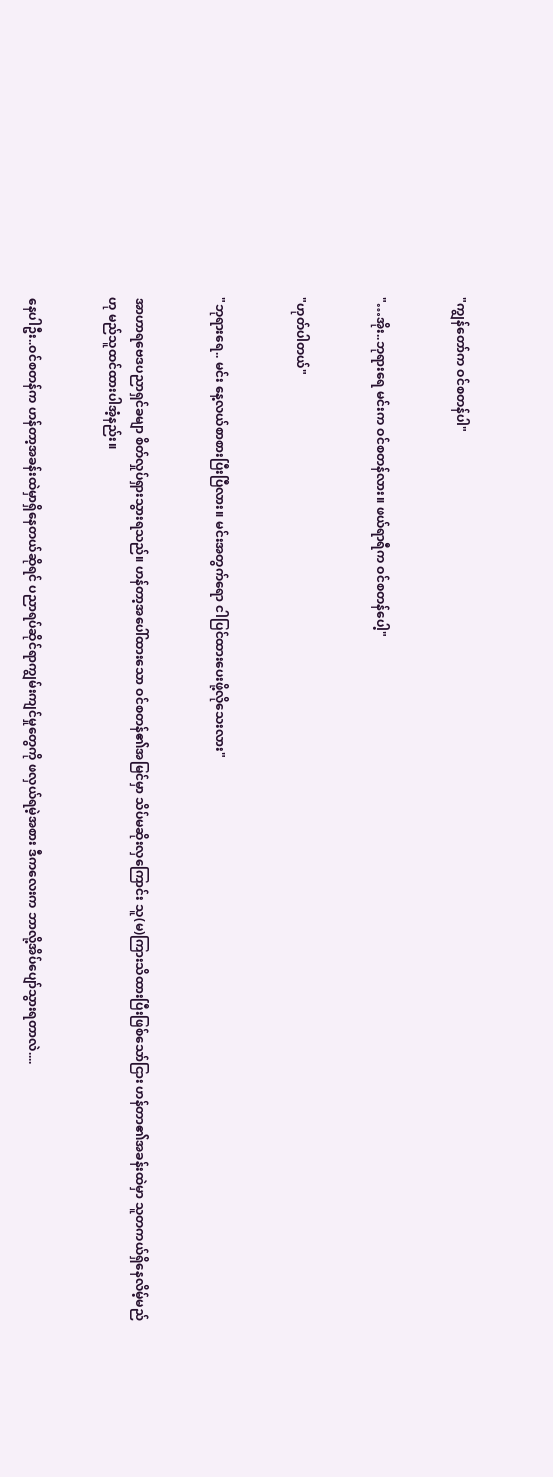"ကျွန်တော်က ဝင်စတန်ပါ"


"…အိုး..ဘုရားရေ မင်းက ဝင်စတန်လား။ ဖယ်ရာရီက ဝင်စတန်ပေါ့"


"ဟုတ်ပါတယ်"


"ဘုရားရေ.. မင်း နေ့လယ်စာစားပြီးပြီလား။ မင်းအတွက်ရော ငါပြင်ထားပေးဖို့လိုသေးလား"


အာဟာရဗေဒပညာရှင်ခမျာ စိတ်လှုပ်ရှားသွားရသည်။ ဟန်တာ့အပေါ်ထားသော ဝင်စတန်၏အမြင်မှာ သိပ်မဆိုးလှကြောင်း သူ(မ)ကြားသိထားပြီးဖြစ်သော်ငြား ဟန်တာ၏အခန်းထဲမှာ သူတကယ်ရှိနေလိမ့်မည်ဟု မည်သူထင်ထားပါအံ့နည်း။


နေပါဦး..ဝင်စတန်က ဟန်တာ့အခန်းထဲမှာရှိနေတယ်ဆိုရင် ပညာရပ်ဆိုင်ရာကျွမ်းကျင်မှုတွေကို ဖလှယ်ရမဲ့အစား ဒီကလေးက ဘာလို့အိပ်ပျော်သွားရတာလဲ....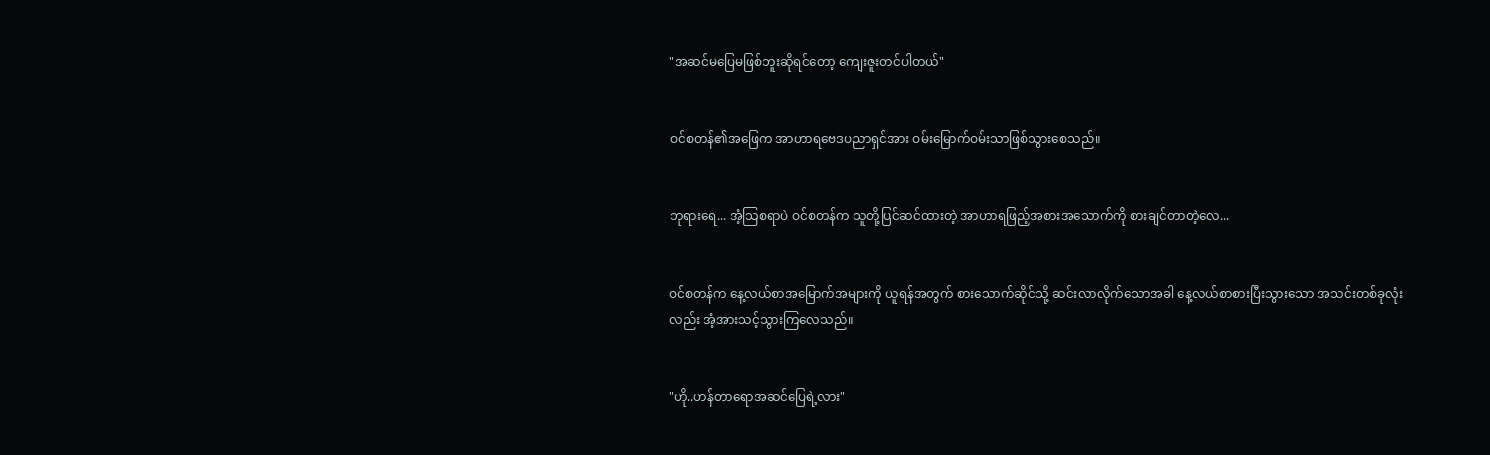"အဆင်မပြေမဖြစ်ဘူးဆိုရင်တော့ ကျေးဇူးတင်ပါတယ်"


ဝင်စတန်၏အဖြေက အာဟာရဗေဒပညာရှင်အား ဝမ်းမြောက်ဝမ်းသာဖြစ်သွားစေသည်။


ဘုရားရေ... အံ့သြစရာပဲ ဝင်စတန်က သူတို့ပြင်ဆင်ထားတဲ့ အာဟာရဖြည့်အစားအသောက်ကို စားချင်တာတဲ့လေ...


ဝင်စတန်က နေ့လယ်စာအမြောက်အများကို ယူရန်အတွက် စားသောက်ဆိုင်သို့ ဆင်းလာလိုက်သောအခါ နေ့လယ်စာစားပြီးသွားသော အသင်းတစ်ခုလုံးလည်း အံ့အားသင့်သွားကြလေသည်။


"ဟို..ဟန်တာရောအဆင်ပြေရဲ့လား"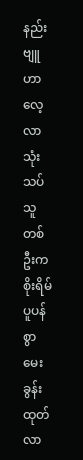နည်းဗျူဟာလေ့လာသုံးသပ်သူတစ်ဦးက စိုးရိမ်ပူပန်စွာ မေးခွန်းထုတ်လာ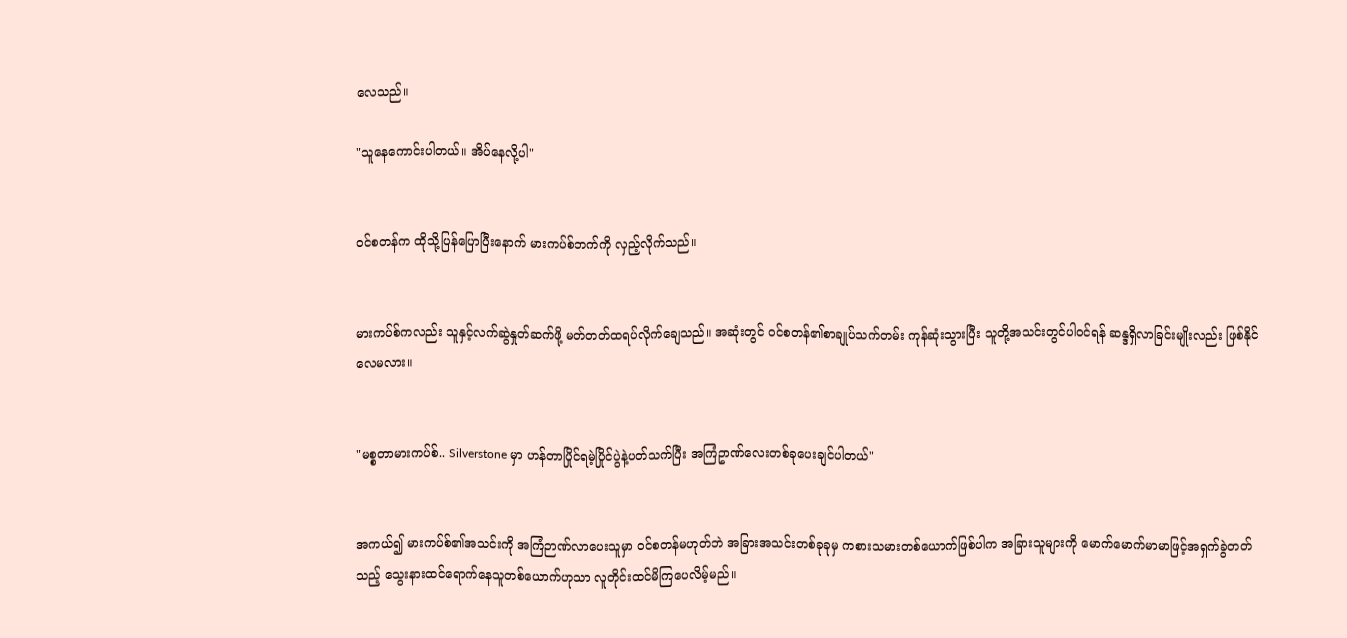လေသည်။

"သူနေကောင်းပါတယ်။ အိပ်နေလို့ပါ"


ဝင်စတန်က ထိုသို့ပြန်ပြောပြီးနောက် မားကပ်စ်ဘက်ကို လှည့်လိုက်သည်။


မားကပ်စ်ကလည်း သူနှင့်လက်ဆွဲနှုတ်ဆက်ဖို့ မတ်တတ်ထရပ်လိုက်ချေသည်။ အဆုံးတွင် ဝင်စတန်၏စာချုပ်သက်တမ်း ကုန်ဆုံးသွားပြီး သူတို့အသင်းတွင်ပါဝင်ရန် ဆန္ဒရှိလာခြင်းမျိုးလည်း ဖြစ်နိုင်လေမလား။


"မစ္စတာမားကပ်စ်.. Silverstone မှာ ဟန်တာပြိုင်ရမဲ့ပြိုင်ပွဲနဲ့ပတ်သက်ပြီး အကြံဥာဏ်လေးတစ်ခုပေးချင်ပါတယ်"


အကယ်၍ မားကပ်စ်၏အသင်းကို အကြံဉာဏ်လာပေးသူမှာ ဝင်စတန်မဟုတ်ဘဲ အခြားအသင်းတစ်ခုခုမှ ကစားသမားတစ်ယောက်ဖြစ်ပါက အခြားသူများကို မောက်မောက်မာမာဖြင့်အရှက်ခွဲတတ်သည့် သွေးနားထင်ရောက်နေသူတစ်ယောက်ဟုသာ လူတိုင်းထင်မိကြပေလိမ့်မည်။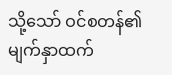သို့သော် ဝင်စတန်၏မျက်နှာထက်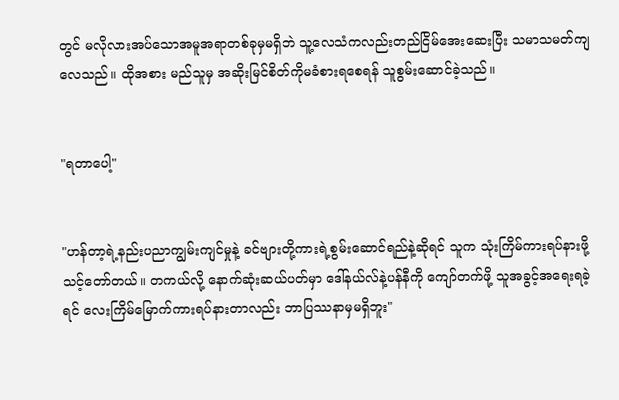တွင် မလိုလားအပ်သောအမူအရာတစ်ခုမှမရှိဘဲ သူ့လေသံကလည်းတည်ငြိမ်အေးဆေးပြီး သမာသမတ်ကျလေသည်။ ထိုအစား မည်သူမှ အဆိုးမြင်စိတ်ကိုမခံစားရစေရန် သူစွမ်းဆောင်ခဲ့သည်။


"ရတာပေါ့"


"ဟန်တာ့ရဲ့နည်းပညာကျွမ်းကျင်မှုနဲ့ ခင်ဗျားတို့ကားရဲ့စွမ်းဆောင်ရည်နဲ့ဆိုရင် သူက သုံးကြိမ်ကားရပ်နားဖို့သင့်တော်တယ်။ တကယ်လို့ နောက်ဆုံးဆယ်ပတ်မှာ ဒေါ်နယ်လ်နဲ့ပန်နီကို ကျော်တက်ဖို့ သူအခွင့်အရေးရခဲ့ရင် လေးကြိမ်မြောက်ကားရပ်နားတာလည်း ဘာပြဿနာမှမရှိဘူး"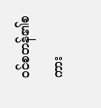ဝင်စတန်၏စကား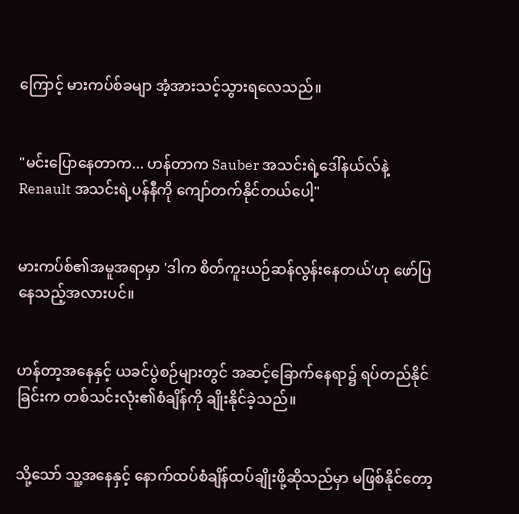ကြောင့် မားကပ်စ်ခမျာ အံ့အားသင့်သွားရလေသည်။


"မင်းပြောနေတာက... ဟန်တာက Sauber အသင်းရဲ့ဒေါ်နယ်လ်နဲ့ Renault အသင်းရဲ့ပန်နီကို ကျော်တက်နိုင်တယ်ပေါ့"


မားကပ်စ်၏အမူအရာမှာ 'ဒါက စိတ်ကူးယဉ်ဆန်လွန်းနေတယ်'ဟု ဖော်ပြနေသည့်အလားပင်။


ဟန်တာ့အနေနှင့် ယခင်ပွဲစဉ်များတွင် အဆင့်ခြောက်နေရာ၌ ရပ်တည်နိုင်ခြင်းက တစ်သင်းလုံး၏စံချိန်ကို ချိုးနိုင်ခဲ့သည်။


သို့သော် သူ့အနေနှင့် နောက်ထပ်စံချိန်ထပ်ချိုးဖို့ဆိုသည်မှာ မဖြစ်နိုင်တော့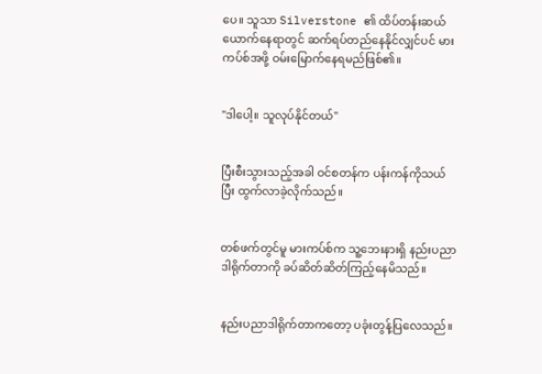ပေ။ သူသာ Silverstone ၏ ထိပ်တန်းဆယ်ယောက်နေရာတွင် ဆက်ရပ်တည်နေနိုင်လျှင်ပင် မားကပ်စ်အဖို့ ဝမ်းမြောက်နေရမည်ဖြစ်၏။


"ဒါပေါ့။ သူလုပ်နိုင်တယ်"


ပြီးစီးသွားသည့်အခါ ဝင်စတန်က ပန်းကန်ကိုသယ်ပြီး ထွက်လာခဲ့လိုက်သည်။


တစ်ဖက်တွင်မူ မားကပ်စ်က သူ့ဘေးနားရှိ နည်းပညာဒါရိုက်တာကို ခပ်ဆိတ်ဆိတ်ကြည့်နေမိသည်။


နည်းပညာဒါရိုက်တာကတော့ ပခုံးတွန့်ပြလေသည်။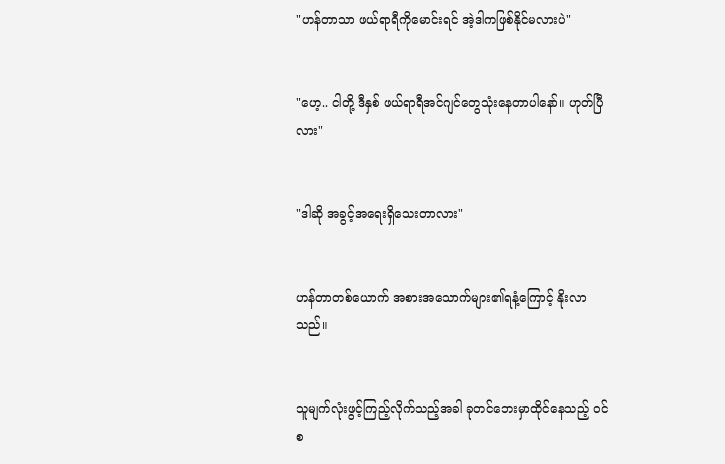"ဟန်တာသာ ဖယ်ရာရီကိုမောင်းရင် အဲ့ဒါကဖြစ်နိုင်မလားပဲ"


"ဟေ့.. ငါတို့ ဒီနှစ် ဖယ်ရာရီအင်ဂျင်တွေသုံးနေတာပါနော်။ ဟုတ်ပြီလား"


"ဒါဆို အခွင့်အရေးရှိသေးတာလား"


ဟန်တာတစ်ယောက် အစားအသောက်များ၏ရနံ့ကြောင့် နိုးလာသည်။


သူမျက်လုံးဖွင့်ကြည့်လိုက်သည့်အခါ ခုတင်ဘေးမှာထိုင်နေသည့် ဝင်စ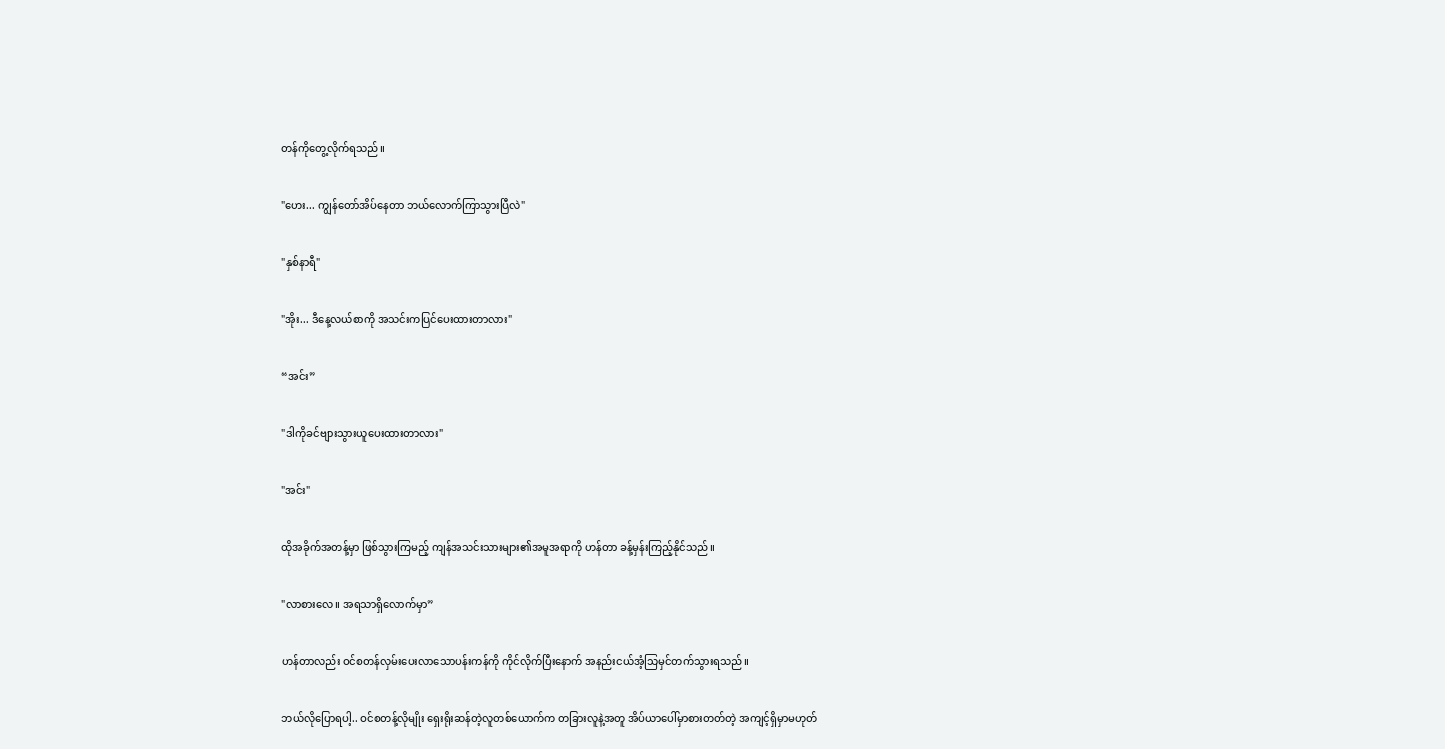တန်ကိုတွေ့လိုက်ရသည်။


"ဟေး... ကျွန်တော်အိပ်နေတာ ဘယ်လောက်ကြာသွားပြီလဲ"


"နှစ်နာရီ"


"အိုး... ဒီနေ့လယ်စာကို အသင်းကပြင်ပေးထားတာလား"


“အင်း”


"ဒါကိုခင်ဗျားသွားယူပေးထားတာလား"


"အင်း"


ထိုအခိုက်အတန့်မှာ ဖြစ်သွားကြမည့် ကျန်အသင်းသားများ၏အမူအရာကို ဟန်တာ ခန့်မှန်းကြည့်နိုင်သည်။


"လာစားလေ။ အရသာရှိလောက်မှာ”


ဟန်တာလည်း ဝင်စတန်လှမ်းပေးလာသောပန်းကန်ကို ကိုင်လိုက်ပြီးနောက် အနည်းငယ်အံ့သြမှင်တက်သွားရသည်။


ဘယ်လိုပြောရပါ့.. ဝင်စတန့်လိုမျိုး ရှေးရိုးဆန်တဲ့လူတစ်ယောက်က တခြားလူနဲ့အတူ အိပ်ယာပေါ်မှာစားတတ်တဲ့ အကျင့်ရှိမှာမဟုတ်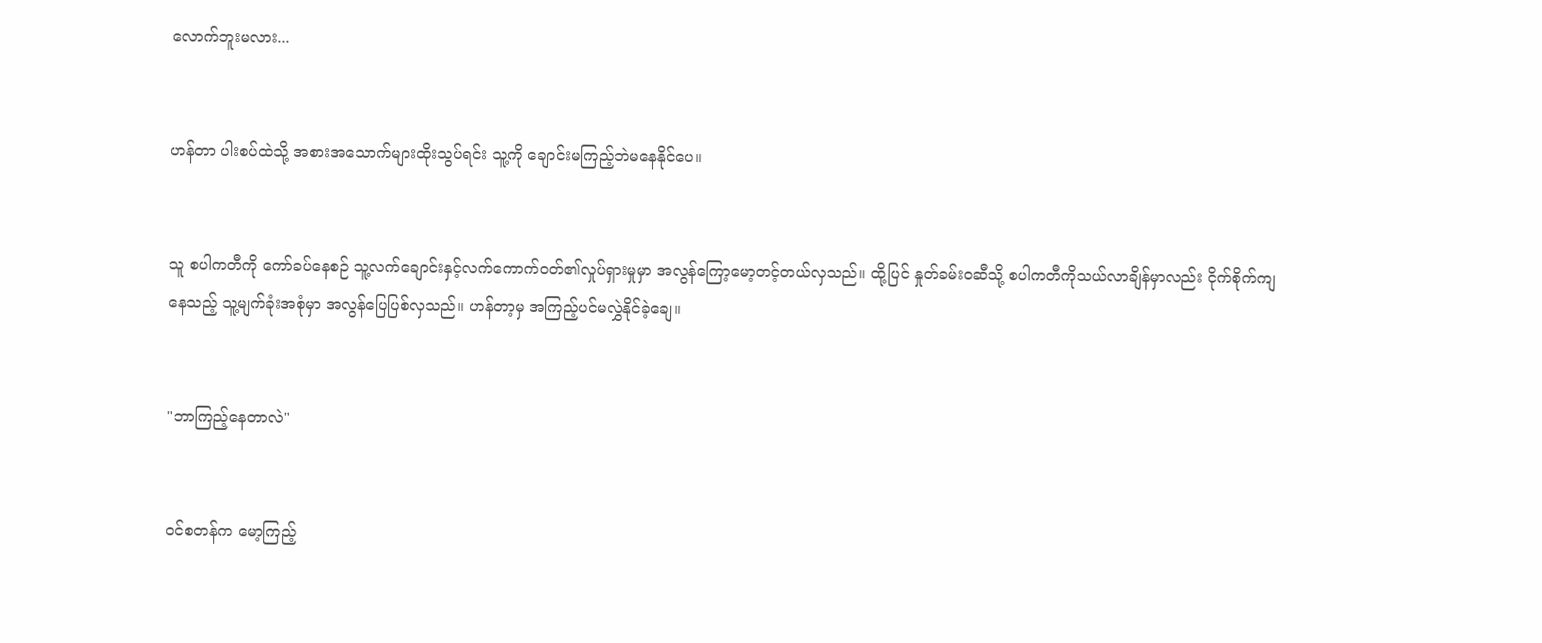လောက်ဘူးမလား...


ဟန်တာ ပါးစပ်ထဲသို့ အစားအသောက်များထိုးသွပ်ရင်း သူ့ကို ချောင်းမကြည့်ဘဲမနေနိုင်ပေ။


သူ စပါကတီကို ကော်ခပ်နေစဉ် သူ့လက်ချောင်းနှင့်လက်ကောက်ဝတ်၏လှုပ်ရှားမှုမှာ အလွန်ကြော့မော့တင့်တယ်လှသည်။ ထို့ပြင် နှုတ်ခမ်းဝဆီသို့ စပါကတီကိုသယ်လာချိန်မှာလည်း ငိုက်စိုက်ကျနေသည့် သူ့မျက်ခုံးအစုံမှာ အလွန်ပြေပြစ်လှသည်။ ဟန်တာ့မှ အကြည့်ပင်မလွှဲနိုင်ခဲ့ချေ။


"ဘာကြည့်နေတာလဲ"


ဝင်စတန်က မော့ကြည့်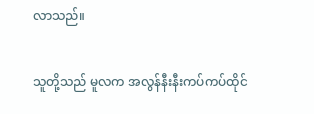လာသည်။


သူတို့သည် မူလက အလွန်နီးနီးကပ်ကပ်ထိုင်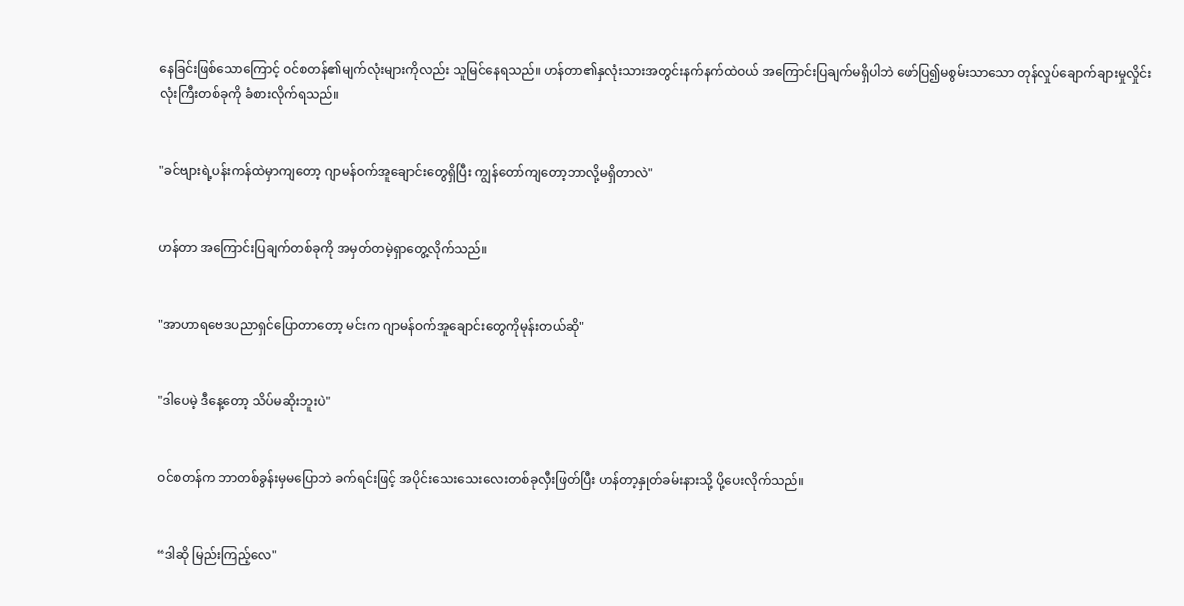နေခြင်းဖြစ်သောကြောင့် ဝင်စတန်၏မျက်လုံးများကိုလည်း သူမြင်နေရသည်။ ဟန်တာ၏နှလုံးသားအတွင်းနက်နက်ထဲဝယ် အကြောင်းပြချက်မရှိပါဘဲ ဖော်ပြ၍မစွမ်းသာသော တုန်လှုပ်ချောက်ချားမှုလှိုင်းလုံးကြီးတစ်ခုကို ခံစားလိုက်ရသည်။


"ခင်ဗျားရဲ့ပန်းကန်ထဲမှာကျတော့ ဂျာမန်ဝက်အူချောင်းတွေရှိပြီး ကျွန်တော်ကျတော့ဘာလို့မရှိတာလဲ"


ဟန်တာ အကြောင်းပြချက်တစ်ခုကို အမှတ်တမဲ့ရှာတွေ့လိုက်သည်။


"အာဟာရဗေဒပညာရှင်ပြောတာတော့ မင်းက ဂျာမန်ဝက်အူချောင်းတွေကိုမုန်းတယ်ဆို"


"ဒါပေမဲ့ ဒီနေ့တော့ သိပ်မဆိုးဘူးပဲ"


ဝင်စတန်က ဘာတစ်ခွန်းမှမပြောဘဲ ခက်ရင်းဖြင့် အပိုင်းသေးသေးလေးတစ်ခုလှီးဖြတ်ပြီး ဟန်တာ့နှုတ်ခမ်းနားသို့ ပို့ပေးလိုက်သည်။


“ဒါဆို မြည်းကြည့်လေ"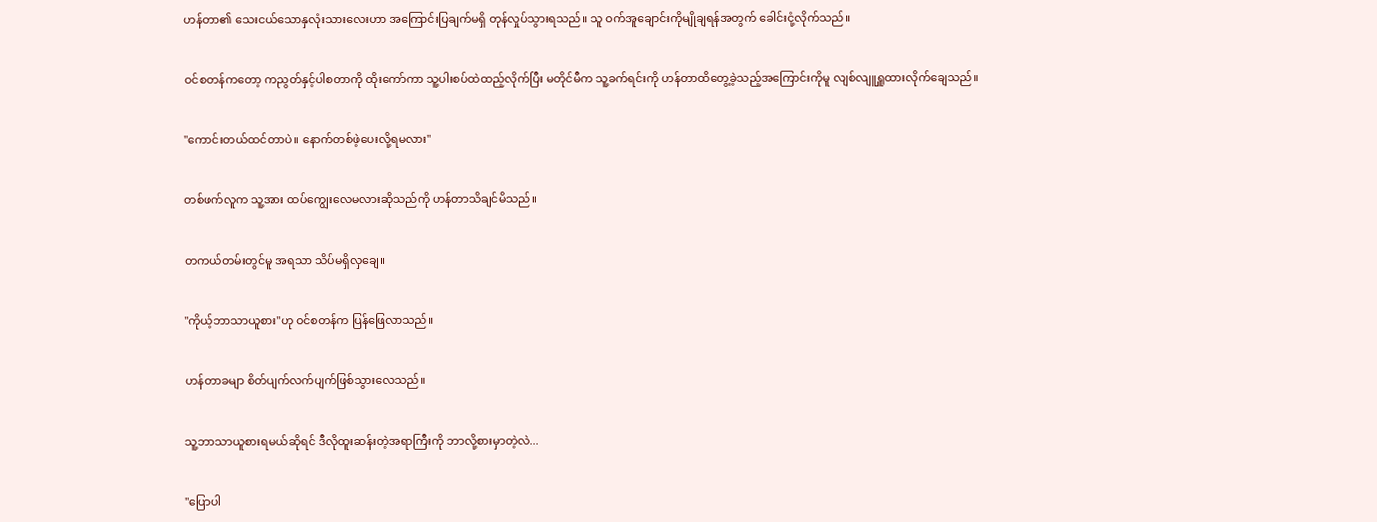ဟန်တာ၏ သေးငယ်သောနှလုံးသားလေးဟာ အကြောင်းပြချက်မရှိ တုန်လှုပ်သွားရသည်။ သူ ဝက်အူချောင်းကိုမျိုချရန်အတွက် ခေါင်းငုံ့လိုက်သည်။


ဝင်စတန်ကတော့ ကညွတ်နှင့်ပါစတာကို ထိုးကော်ကာ သူ့ပါးစပ်ထဲထည့်လိုက်ပြီး မတိုင်မီက သူ့ခက်ရင်းကို ဟန်တာထိတွေ့ခဲ့သည့်အကြောင်းကိုမူ လျစ်လျူရှူထားလိုက်ချေသည်။


"ကောင်းတယ်ထင်တာပဲ။ နောက်တစ်ဖဲ့ပေးလို့ရမလား"


တစ်ဖက်လူက သူ့အား ထပ်ကျွေးလေမလားဆိုသည်ကို ဟန်တာသိချင်မိသည်။


တကယ်တမ်းတွင်မူ အရသာ သိပ်မရှိလှချေ။


"ကိုယ့်ဘာသာယူစား"ဟု ဝင်စတန်က ပြန်ဖြေလာသည်။


ဟန်တာခမျာ စိတ်ပျက်လက်ပျက်ဖြစ်သွားလေသည်။


သူ့ဘာသာယူစားရမယ်ဆိုရင် ဒီလိုထူးဆန်းတဲ့အရာကြီးကို ဘာလို့စားမှာတဲ့လဲ...


"ပြောပါ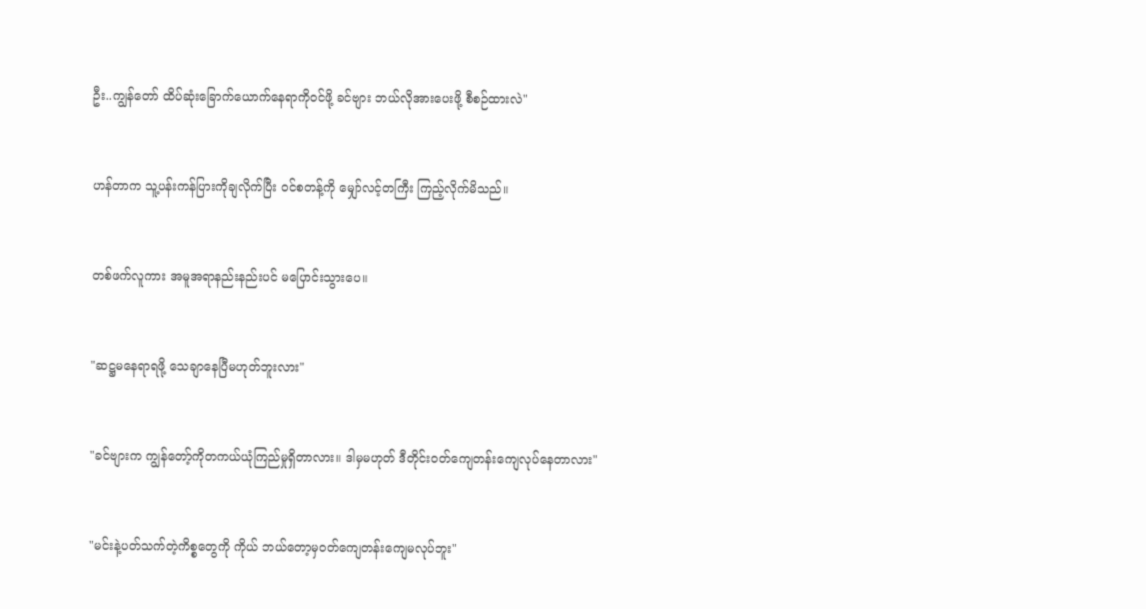ဦး..ကျွန်တော် ထိပ်ဆုံးခြောက်ယောက်နေရာကိုဝင်ဖို့ ခင်ဗျား ဘယ်လိုအားပေးဖို့ စီစဉ်ထားလဲ"


ဟန်တာက သူ့ပန်းကန်ပြားကိုချလိုက်ပြီး ဝင်စတန့်ကို မျှော်လင့်တကြီး ကြည့်လိုက်မိသည်။


တစ်ဖက်လူကား အမူအရာနည်းနည်းပင် မပြောင်းသွားပေ။


"ဆဋ္ဌမနေရာရဖို့ သေချာနေပြီမဟုတ်ဘူးလား"


"ခင်ဗျားက ကျွန်တော့်ကိုတကယ်ယုံကြည်မှုရှိတာလား။ ဒါမှမဟုတ် ဒီတိုင်းဝတ်ကျေတန်းကျေလုပ်နေတာလား"


"မင်းနဲ့ပတ်သက်တဲ့ကိစ္စတွေကို ကိုယ် ဘယ်တော့မှဝတ်ကျေတန်းကျေမလုပ်ဘူး"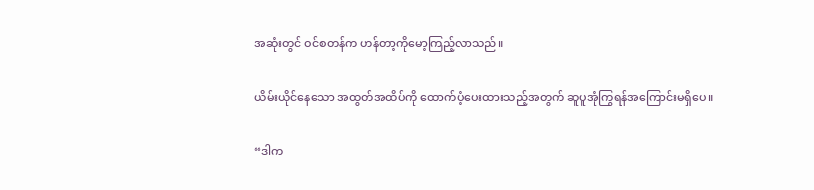အဆုံးတွင် ဝင်စတန်က ဟန်တာ့ကိုမော့ကြည့်လာသည်။


ယိမ်းယိုင်နေသော အထွတ်အထိပ်ကို ထောက်ပံ့ပေးထားသည့်အတွက် ဆူပူအုံကြွရန်အကြောင်းမရှိပေ။


“ဒါက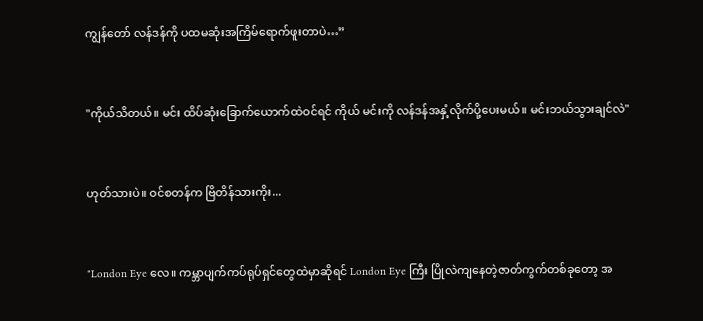ကျွန်တော် လန်ဒန်ကို ပထမဆုံးအကြိမ်ရောက်ဖူးတာပဲ…”


"ကိုယ်သိတယ်။ မင်း ထိပ်ဆုံးခြောက်ယောက်ထဲဝင်ရင် ကိုယ် မင်းကို လန်ဒန်အနှံ့လိုက်ပို့ပေးမယ်။ မင်းဘယ်သွားချင်လဲ"


ဟုတ်သားပဲ။ ဝင်စတန်က ဗြိတိန်သားကိုး...


"London Eye လေ။ ကမ္ဘာပျက်ကပ်ရုပ်ရှင်တွေထဲမှာဆိုရင် London Eye ကြီး ပြိုလဲကျနေတဲ့ဇာတ်ကွက်တစ်ခုတော့ အ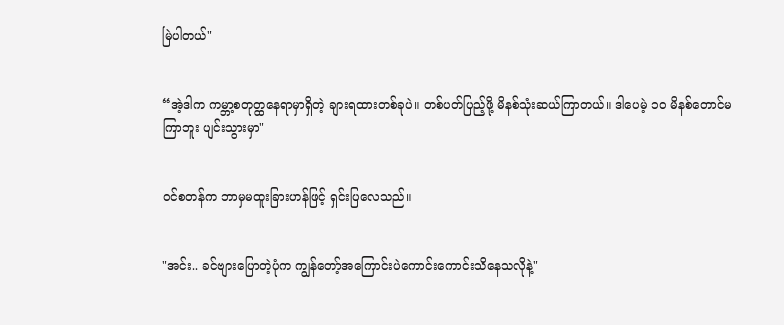မြဲပါတယ်"


“အဲ့ဒါက ကမ္ဘာ့စတုတ္ထနေရာမှာရှိတဲ့ ချားရထားတစ်ခုပဲ။ တစ်ပတ်ပြည့်ဖို့ မိနစ်သုံးဆယ်ကြာတယ်။ ဒါပေမဲ့ ၁၀ မိနစ်တောင်မကြာဘူး ပျင်းသွားမှာ"


ဝင်စတန်က ဘာမှမထူးခြားဟန်ဖြင့် ရှင်းပြလေသည်။


"အင်း.. ခင်ဗျားပြောတဲ့ပုံက ကျွန်တော့်အကြောင်းပဲကောင်းကောင်းသိနေသလိုနဲ့"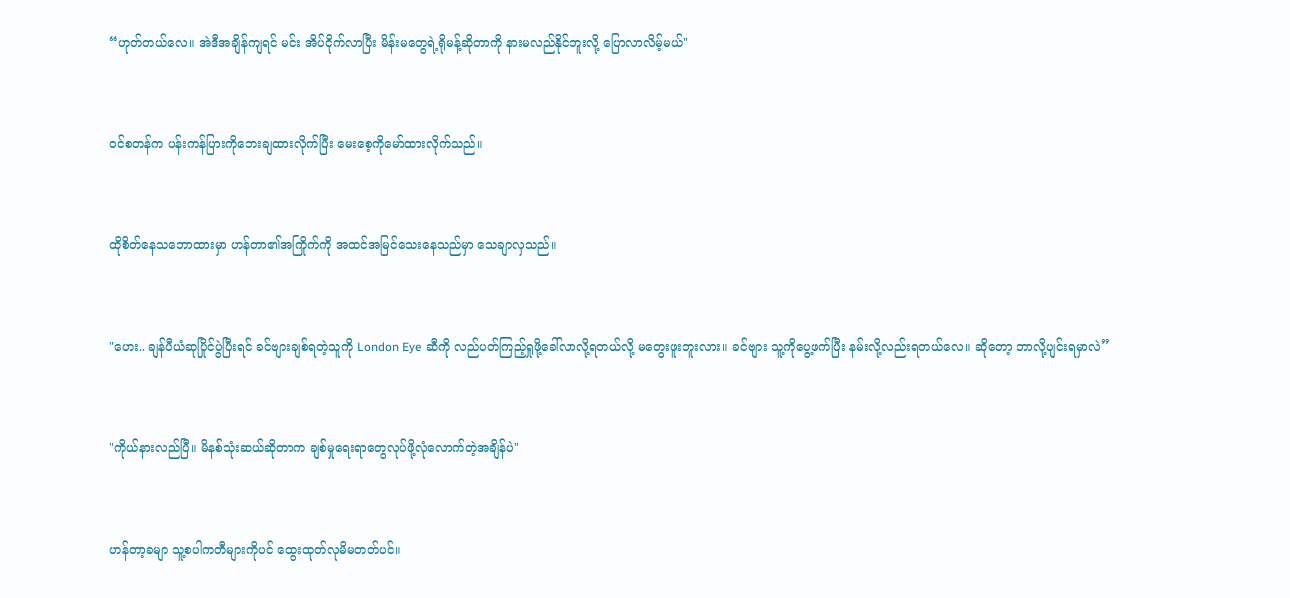“ဟုတ်တယ်လေ။ အဲဒီအချိန်ကျရင် မင်း အိပ်ငိုက်လာပြီး မိန်းမတွေရဲ့ရိုမန့်ဆိုတာကို နားမလည်နိုင်ဘူးလို့ ပြောလာလိမ့်မယ်"


ဝင်စတန်က ပန်းကန်ပြားကိုဘေးချထားလိုက်ပြီး မေးစေ့ကိုမော်ထားလိုက်သည်။


ထိုစိတ်နေသဘောထားမှာ ဟန်တာ၏အကြိုက်ကို အထင်အမြင်သေးနေသည်မှာ သေချာလှသည်။


"ဟေး.. ချန်ပီယံဆုပြိုင်ပွဲပြီးရင် ခင်ဗျားချစ်ရတဲ့သူကို London Eye ဆီကို လည်ပတ်ကြည့်ရှုဖို့ခေါ်လာလို့ရတယ်လို့ မတွေးဖူးဘူးလား။ ခင်ဗျား သူ့ကိုပွေ့ဖက်ပြီး နမ်းလို့လည်းရတယ်လေ။ ဆိုတော့ ဘာလို့ပျင်းရမှာလဲ”


"ကိုယ်နားလည်ပြီ။ မိနစ်သုံးဆယ်ဆိုတာက ချစ်မှုရေးရာတွေလုပ်ဖို့လုံလောက်တဲ့အချိန်ပဲ"


ဟန်တာ့ခမျာ သူ့စပါကတီများကိုပင် ထွေးထုတ်လုမိမတတ်ပင်။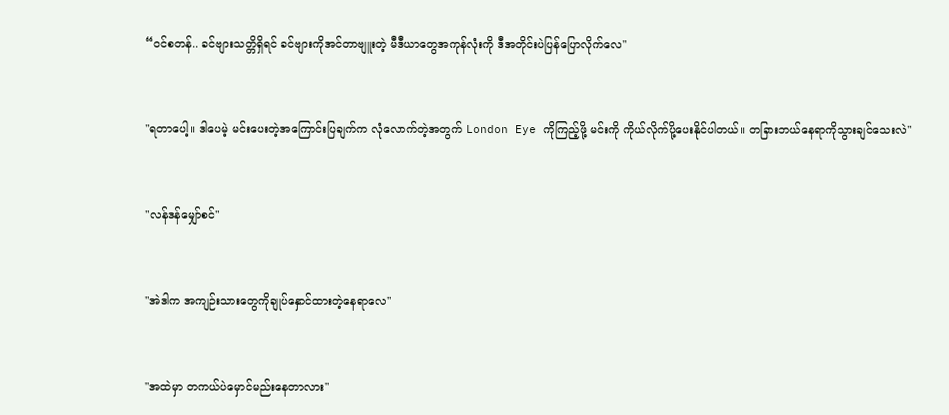“ဝင်စတန်.. ခင်ဗျားသတ္တိရှိရင် ခင်ဗျားကိုအင်တာဗျူးတဲ့ မီဒီယာတွေအကုန်လုံးကို ဒီအတိုင်းပဲပြန်ပြောလိုက်လေ"


"ရတာပေါ့။ ဒါပေမဲ့ မင်းပေးတဲ့အကြောင်းပြချက်က လုံလောက်တဲ့အတွက် London Eye ကိုကြည့်ဖို့ မင်းကို ကိုယ်လိုက်ပို့ပေးနိုင်ပါတယ်။ တခြားဘယ်နေရာကိုသွားချင်သေးလဲ"


"လန်ဒန်မျှော်စင်"


"အဲဒါက အကျဉ်းသားတွေကိုချုပ်နှောင်ထားတဲ့နေရာလေ"


"အထဲမှာ တကယ်ပဲမှောင်မည်းနေတာလား"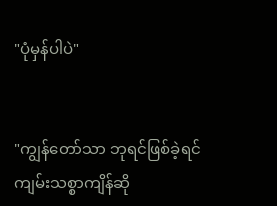"ပုံမှန်ပါပဲ"


"ကျွန်တော်သာ ဘုရင်ဖြစ်ခဲ့ရင် ကျမ်းသစ္စာကျိန်ဆို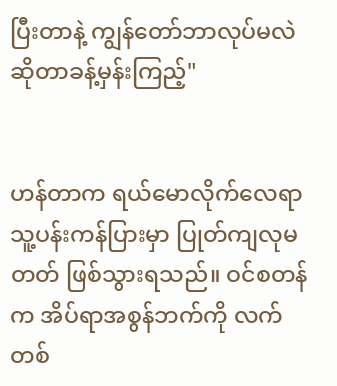ပြီးတာနဲ့ ကျွန်တော်ဘာလုပ်မလဲဆိုတာခန့်မှန်းကြည့်"


ဟန်တာက ရယ်မောလိုက်လေရာ သူ့ပန်းကန်ပြားမှာ ပြုတ်ကျလုမတတ် ဖြစ်သွားရသည်။ ဝင်စတန်က အိပ်ရာအစွန်ဘက်ကို လက်တစ်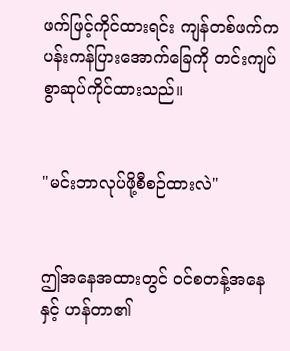ဖက်ဖြင့်ကိုင်ထားရင်း ကျန်တစ်ဖက်က ပန်းကန်ပြားအောက်ခြေကို တင်းကျပ်စွာဆုပ်ကိုင်ထားသည်။


"မင်းဘာလုပ်ဖို့စီစဉ်ထားလဲ"


ဤအနေအထားတွင် ဝင်စတန့်အနေနှင့် ဟန်တာ၏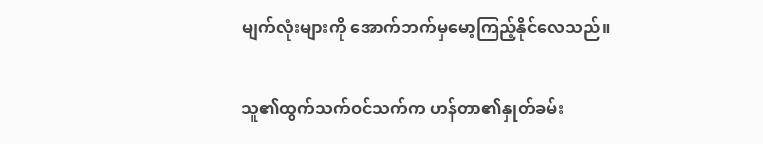မျက်လုံးများကို အောက်ဘက်မှမော့ကြည့်နိုင်လေသည်။


သူ၏ထွက်သက်ဝင်သက်က ဟန်တာ၏နှုတ်ခမ်း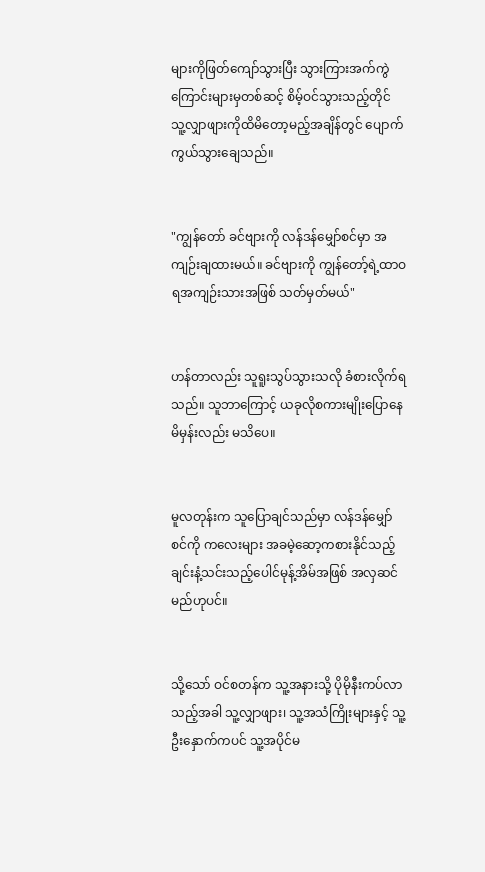များကိုဖြတ်ကျော်သွားပြီး သွားကြားအက်ကွဲကြောင်းများမှတစ်ဆင့် စိမ့်ဝင်သွားသည့်တိုင် သူ့လျှာဖျားကိုထိမိတော့မည့်အချိန်တွင် ပျောက်ကွယ်သွားချေသည်။


"ကျွန်တော် ခင်ဗျားကို လန်ဒန်မျှော်စင်မှာ အကျဉ်းချထားမယ်။ ခင်ဗျားကို ကျွန်တော့်ရဲ့ထာဝရအကျဉ်းသားအဖြစ် သတ်မှတ်မယ်"


ဟန်တာလည်း သူရူးသွပ်သွားသလို ခံစားလိုက်ရသည်။ သူဘာကြောင့် ယခုလိုစကားမျိုးပြောနေမိမှန်းလည်း မသိပေ။


မူလတုန်းက သူပြောချင်သည်မှာ လန်ဒန်မျှော်စင်ကို ကလေးများ အခမဲ့ဆော့ကစားနိုင်သည့် ချင်းနံ့သင်းသည့်ပေါင်မုန့်အိမ်အဖြစ် အလှဆင်မည်ဟုပင်။


သို့သော် ဝင်စတန်က သူ့အနားသို့ ပိုမိုနီးကပ်လာသည့်အခါ သူ့လျှာဖျား၊ သူ့အသံကြိုးများနှင့် သူ့ဦးနှောက်ကပင် သူ့အပိုင်မ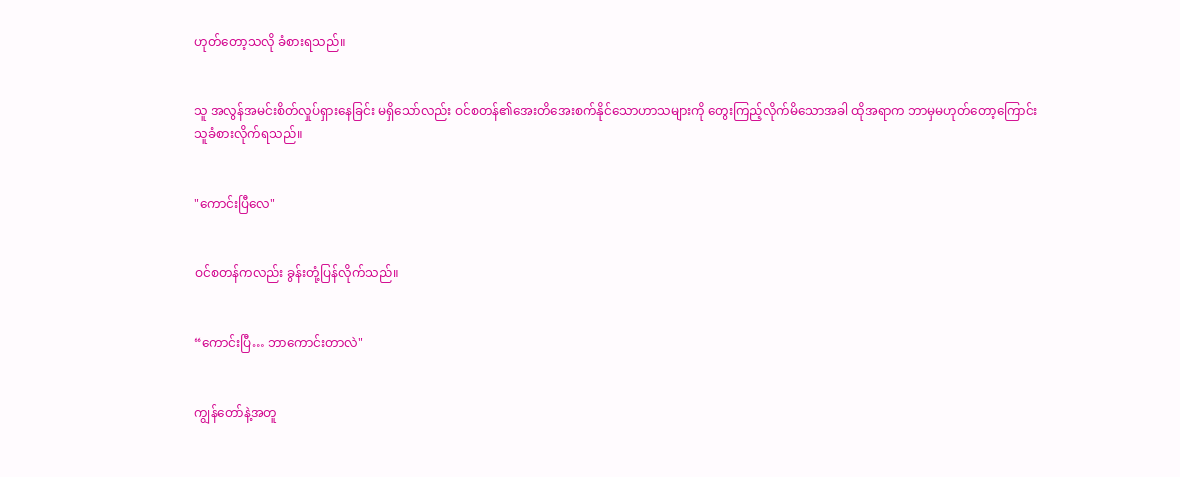ဟုတ်တော့သလို ခံစားရသည်။


သူ အလွန်အမင်းစိတ်လှုပ်ရှားနေခြင်း မရှိသော်လည်း ဝင်စတန်၏အေးတိအေးစက်နိုင်သောဟာသများကို တွေးကြည့်လိုက်မိသောအခါ ထိုအရာက ဘာမှမဟုတ်တော့ကြောင်း သူခံစားလိုက်ရသည်။


"ကောင်းပြီလေ"


ဝင်စတန်ကလည်း ခွန်းတုံ့ပြန်လိုက်သည်။


“ကောင်းပြီ… ဘာကောင်းတာလဲ"


ကျွန်တော်နဲ့အတူ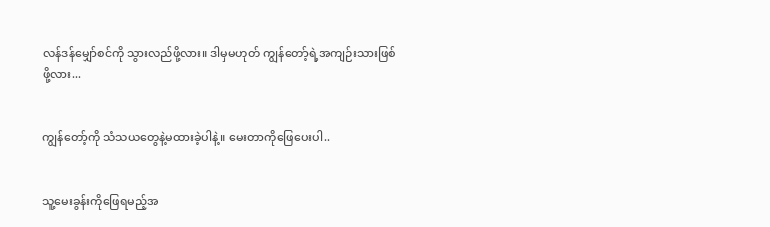လန်ဒန်မျှော်စင်ကို သွားလည်ဖို့လား။ ဒါမှမဟုတ် ကျွန်တော့်ရဲ့အကျဉ်းသားဖြစ်ဖို့လား...


ကျွန်တော့်ကို သံသယတွေနဲ့မထားခဲ့ပါနဲ့။ မေးတာကိုဖြေပေးပါ..


သူ့မေးခွန်းကိုဖြေရမည့်အ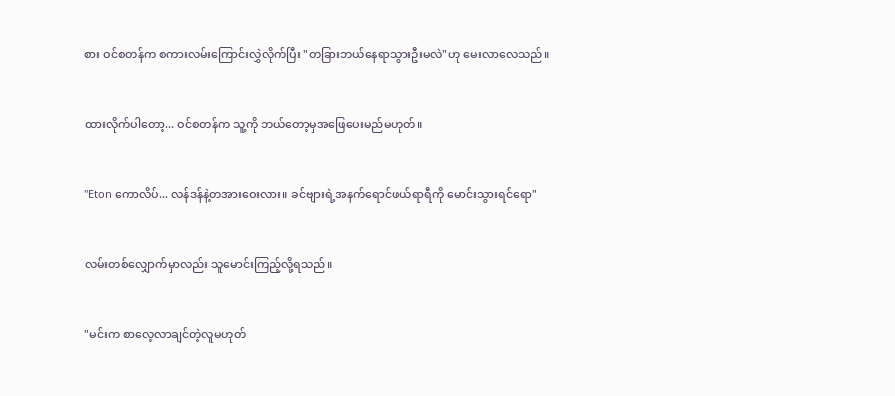စား ဝင်စတန်က စကားလမ်းကြောင်းလွှဲလိုက်ပြီး "တခြားဘယ်နေရာသွားဦးမလဲ"ဟု မေးလာလေသည်။


ထားလိုက်ပါတော့... ဝင်စတန်က သူ့ကို ဘယ်တော့မှအဖြေပေးမည်မဟုတ်။


"Eton ကောလိပ်... လန်ဒန်နဲ့တအားဝေးလား။ ခင်ဗျားရဲ့အနက်ရောင်ဖယ်ရာရီကို မောင်းသွားရင်ရော"


လမ်းတစ်လျှောက်မှာလည်း သူမောင်းကြည့်လို့ရသည်။


"မင်းက စာလေ့လာချင်တဲ့လူမဟုတ်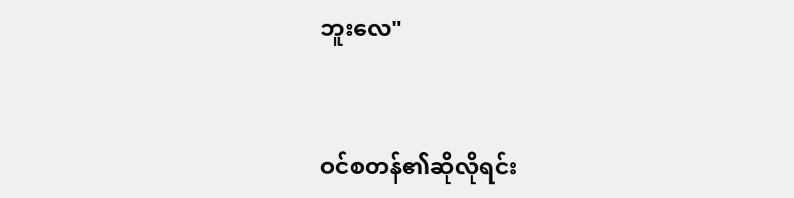ဘူးလေ"


ဝင်စတန်၏ဆိုလိုရင်း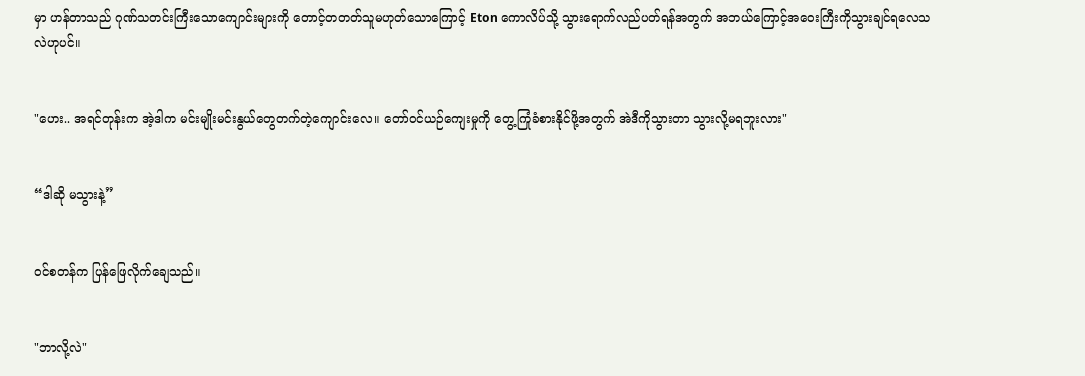မှာ ဟန်တာသည် ဂုဏ်သတင်းကြီးသောကျောင်းများကို တောင့်တတတ်သူမဟုတ်သောကြောင့် Eton ကောလိပ်သို့ သွားရောက်လည်ပတ်ရန်အတွက် အဘယ်ကြောင့်အဝေးကြီးကိုသွားချင်ရလေသလဲဟုပင်။


"ဟေး.. အရင်တုန်းက အဲ့ဒါက မင်းမျိုးမင်းနွယ်တွေတက်တဲ့ကျောင်းလေ။ တော်ဝင်ယဉ်ကျေးမှုကို တွေ့ကြုံခံစားနိုင်ဖို့အတွက် အဲဒီကိုသွားတာ သွားလို့မရဘူးလား"


“ဒါဆို မသွားနဲ့”


ဝင်စတန်က ပြန်ဖြေလိုက်ချေသည်။


"ဘာလို့လဲ"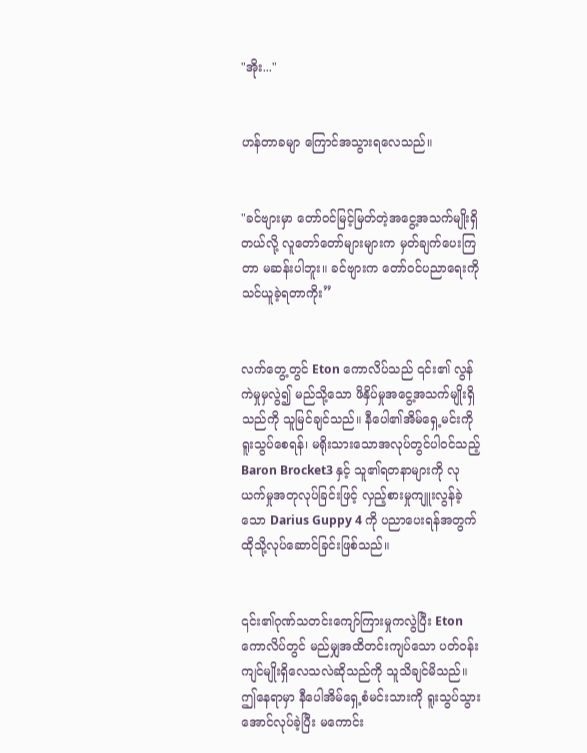"အိုး..."


ဟန်တာခမျာ ကြောင်အသွားရလေသည်။


"ခင်ဗျားမှာ တော်ဝင်မြင့်မြတ်တဲ့အငွေ့အသက်မျိုးရှိတယ်လို့ လူတော်တော်များများက မှတ်ချက်ပေးကြတာ မဆန်းပါဘူး။ ခင်ဗျားက တော်ဝင်ပညာရေးကို သင်ယူခဲ့ရတာကိုး”


လက်တွေ့တွင် Eton ကောလိပ်သည် ၎င်း၏ လွန်ကဲမှုမှလွဲ၍ မည်သို့သော ဖိနှိပ်မှုအငွေ့အသက်မျိုးရှိသည်ကို သူမြင်ချင်သည်။ နီပေါ၏အိမ်ရှေ့မင်းကို ရူးသွပ်စေရန်၊ မရိုးသားသောအလုပ်တွင်ပါဝင်သည့် Baron Brocket3 နှင့် သူ၏ရတနာများကို လုယက်မှုအတုလုပ်ခြင်းဖြင့် လှည့်စားမှုကျူးလွန်ခဲ့သော Darius Guppy 4 ကို ပညာပေးရန်အတွက် ထိုသို့လုပ်ဆောင်ခြင်းဖြစ်သည်။


၎င်း၏ဂုဏ်သတင်းကျော်ကြားမှုကလွဲပြီး Eton ကောလိပ်တွင် မည်မျှအထိတင်းကျပ်သော ပတ်ဝန်းကျင်မျိုးရှိလေသလဲဆိုသည်ကို သူသိချင်မိသည်။ ဤနေရာမှာ နီပေါအိမ်ရှေ့စံမင်းသားကို ရူးသွပ်သွားအောင်လုပ်ခဲ့ပြီး မကောင်း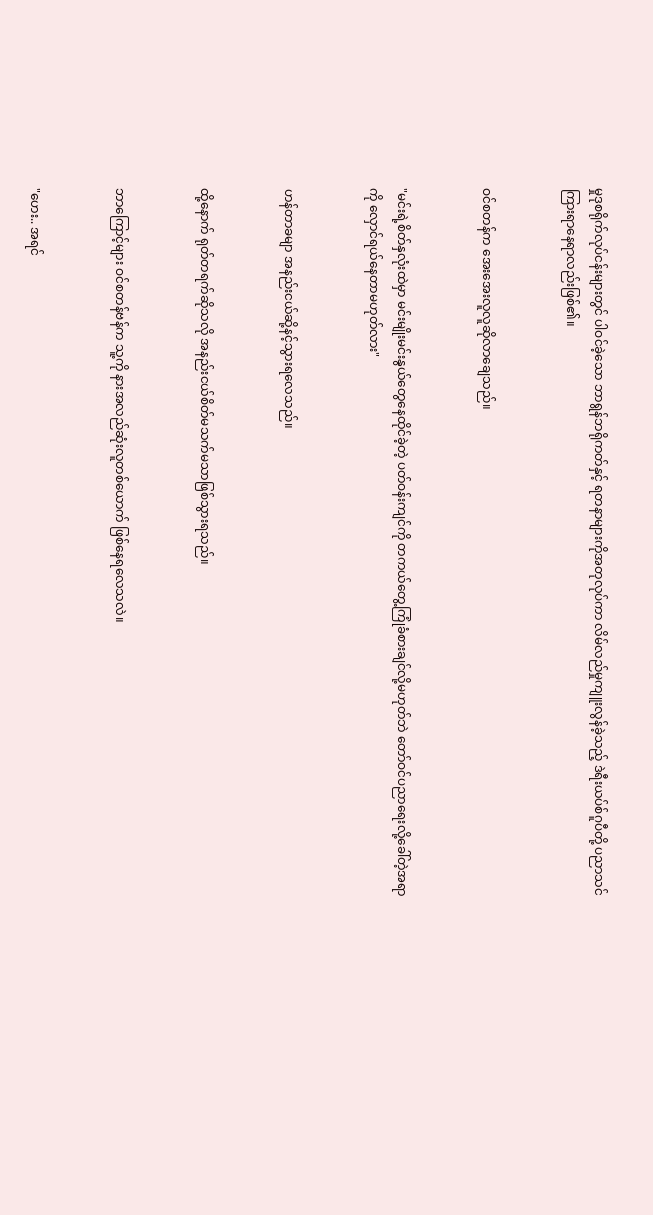မှုဒုစရိုက်လုပ်ငန်းများတွင် ပါဝင်ခဲ့သော ဘာရွန်ဘရိုကတ်နှင့် ရတနာများကိုအတုလုပ်ကာ လိမ်လည်မှုကျူးလွန်ခဲ့သည့် ဒဲရီးယပ်စ်ဂူပီတို့ ပညာသင်ကြားရာနေရာလည်းဖြစ်၏။


ဝင်စတန်က အေးအေးလူလူဆိုလာချေသည်။


"မင်းရဲ့စိတ်နှလုံးထဲမှာ မင်းမျိုးမင်းနွယ်တွေနေထိုင်ခဲ့တဲ့ ပတ်ဝန်းကျင်ကို တကယ်တွေ့ကြုံခံစားချင်လို့မဟုတ်ဘဲ တော်ဝင်ပညာရေးလို့ခေါ်တဲ့အရာကို လှောင်ရယ်နေတာမဟုတ်လား"


ဟန်တာခမျာ အနည်းငယ်ဆို့နင့်သွားရလေသည်။


ထို့နောက် ရုတ်တရက်ဆိုသလို အနည်းငယ်စိတ်မသက်မသာဖြစ်သွားရသည်။


ဘာကြောင့်များ ဝင်စတန်ဗန်က သူ့ကို နားအလည်ဆုံးလူတစ်ယောက် ဖြစ်နေရလေသလဲ။


"ဟေး.. အရင်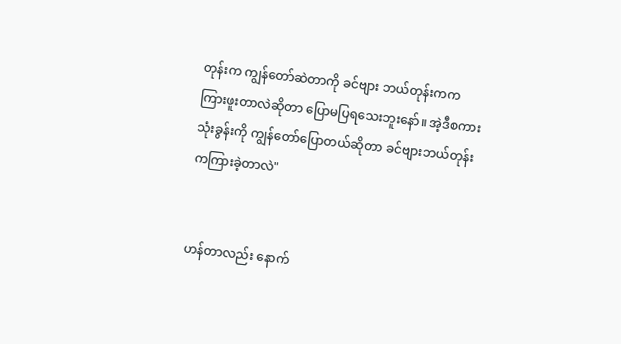တုန်းက ကျွန်တော်ဆဲတာကို ခင်ဗျား ဘယ်တုန်းကကကြားဖူးတာလဲဆိုတာ ပြောမပြရသေးဘူးနော်။ အဲ့ဒီစကားသုံးခွန်းကို ကျွန်တော်ပြောတယ်ဆိုတာ ခင်ဗျားဘယ်တုန်းကကြားခဲ့တာလဲ"


ဟန်တာလည်း နောက်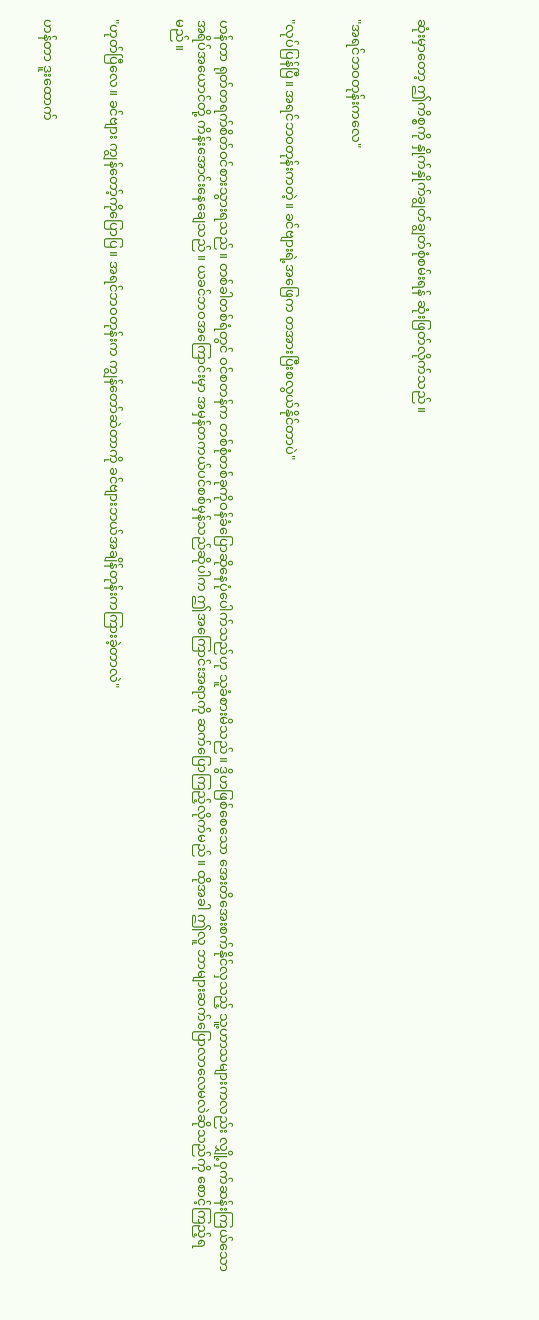ဆုံးမှာတော့ ဤကိစ္စကို နှိုက်နှိုက်ချွတ်ချွတ်စုံစမ်းရန် ဆုံးဖြတ်လိုက်သည်။


"အရင်ဘဝတုန်းကလေ"


"လုပ်ပြန်ပြီ။ အရင်ဘဝတုန်းကတဲ့။ ခင်ဗျားရဲ့အဖြေက တအားပြီးစလွယ်နိုင်တာပဲ"


ဟန်တာ ရုတ်တရက်စိတ်ဝင်စားသွားရသည်။ တစ်ခါတစ်ရံတွင် ဝင်စတန်က တစ်စုံတစ်ခုကိုဝန်ခံပြောဆိုနေပုံပေါက်သည်ဟု သူခံစားမိသည်။ ဒွိဟဖြစ်စေသော အေးတိအေးစက်နိုင်လှသည့် သူ့ဟာသများကလည်း လျှို့ဝှက်ဆန်းကြယ်သော အရိပ်အယောင်တို့ ကိန်းအောင်းနေချေသည်။ ယခင်ဘဝအကြောင်းမှာ အမှန်တကယ်ပင်စစ်မှန်သည်ဆိုပါက ဤအကြောင်းအရာကို ဆက်ပြောကြည့်လိုက်မည်။ ထိုအခါ ဤလူ ဘာများဆက်ပြောလာလေမလဲဆိုသည်ကို စောင့်ကြည့်ရမည်။


"ဟုတ်ပြီလေ။ ခင်ဗျား ကျွန်တော့်ကိုပြောပြ။ အရင်ဘဝတုန်းက ကျွန်တော်ဆဲတာကို ခင်ဗျားဘယ်အချိန်တုန်းကကြားခဲ့တာလဲ"


ဟန်တာ ဒူးထောက်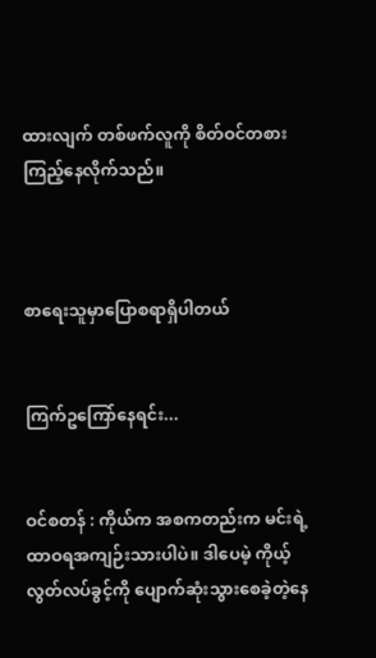ထားလျက် တစ်ဖက်လူကို စိတ်ဝင်တစားကြည့်နေလိုက်သည်။



စာရေးသူမှာပြောစရာရှိပါတယ်


ကြက်ဥကြော်နေရင်း...


ဝင်စတန် : ကိုယ်က အစကတည်းက မင်းရဲ့ထာဝရအကျဉ်းသားပါပဲ။ ဒါပေမဲ့ ကိုယ့်လွတ်လပ်ခွင့်ကို ပျောက်ဆုံးသွားစေခဲ့တဲ့နေ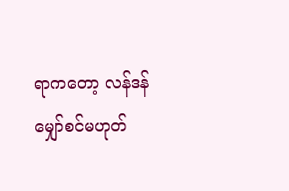ရာကတော့ လန်ဒန်မျှော်စင်မဟုတ်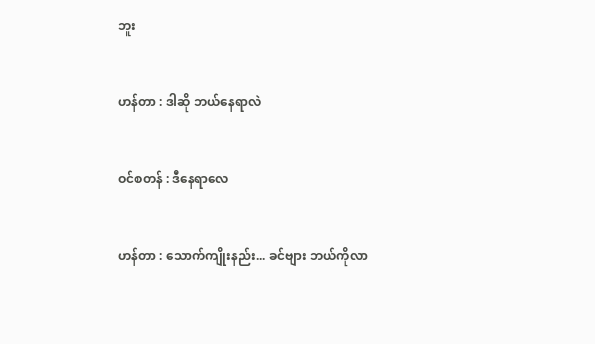ဘူး


ဟန်တာ : ဒါဆို ဘယ်နေရာလဲ


ဝင်စတန် : ဒီနေရာလေ


ဟန်တာ : သောက်ကျိုးနည်း... ခင်ဗျား ဘယ်ကိုလာ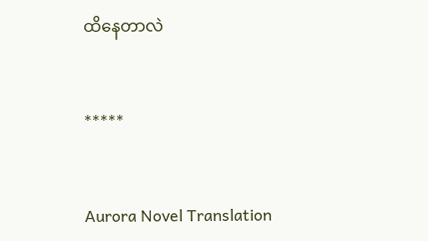ထိနေတာလဲ


*****


Aurora Novel Translation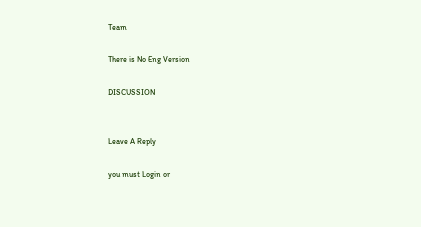Team

There is No Eng Version

DISCUSSION


Leave A Reply

you must Login or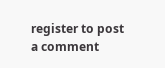register to post a comment